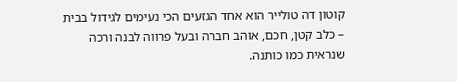קוטון דה טולייר הוא אחד הגזעים הכי נעימים לגידול בבית – כלב קטן, חכם, אוהב חברה ובעל פרווה לבנה ורכה שנראית כמו כותנה.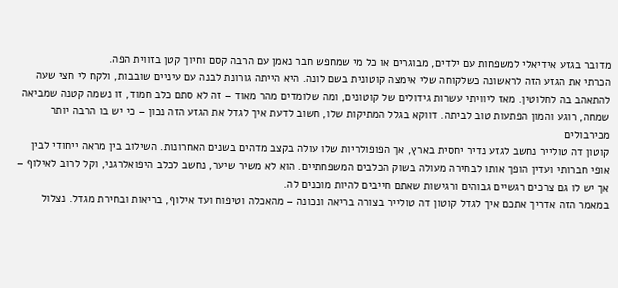מדובר בגזע אידיאלי למשפחות עם ילדים, מבוגרים או כל מי שמחפש חבר נאמן עם הרבה קסם וחיוך קטן בזווית הפה.
הכרתי את הגזע הזה לראשונה כשלקוחה שלי אימצה קוטונית בשם לונה. היא הייתה גורונת לבנה עם עיניים שובבות, ולקח לי חצי שעה להתאהב בה לחלוטין. מאז ליוויתי עשרות גידולים של קוטונים, ומה שלומדים מהר מאוד – זה לא סתם כלב חמוד, זו נשמה קטנה שמביאה שמחה, רוגע והמון הפתעות טוב לביתה. דווקא בגלל המתיקות שלו, חשוב לדעת איך לגדל את הגזע הזה נכון – כי יש בו הרבה יותר מכירבולים
קוטון דה טולייר נחשב לגזע נדיר יחסית בארץ, אך הפופולריות שלו עולה בקצב מדהים בשנים האחרונות. השילוב בין מראה ייחודי לבין אופי חברותי ועדין הופך אותו לבחירה מעולה בשוק הכלבים המשפחתיים. הוא לא משיר שיער, נחשב לכלב היפואלרגני, וקל לרוב לאילוף – אך יש לו גם צרכים רגשיים גבוהים ורגישות שאתם חייבים להיות מוכנים לה.
במאמר הזה אדריך אתכם איך לגדל קוטון דה טולייר בצורה בריאה ונכונה – מהאכלה וטיפוח ועד אילוף, בריאות ובחירת מגדל. נצלול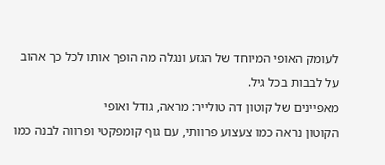לעומק האופי המיוחד של הגזע ונגלה מה הופך אותו לכל כך אהוב על לבבות בכל גיל.
מאפיינים של קוטון דה טולייר: מראה, גודל ואופי
הקוטון נראה כמו צעצוע פרוותי, עם גוף קומפקטי ופרווה לבנה כמו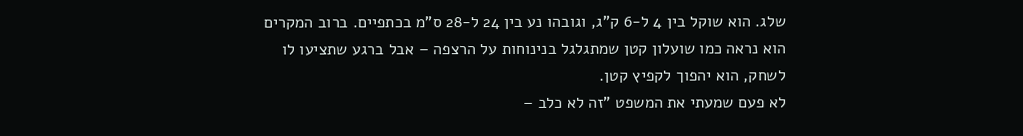שלג. הוא שוקל בין 4 ל-6 ק"ג, וגובהו נע בין 24 ל-28 ס"מ בכתפיים. ברוב המקרים הוא נראה כמו שועלון קטן שמתגלגל בנינוחות על הרצפה – אבל ברגע שתציעו לו לשחק, הוא יהפוך לקפיץ קטן.
לא פעם שמעתי את המשפט "זה לא כלב –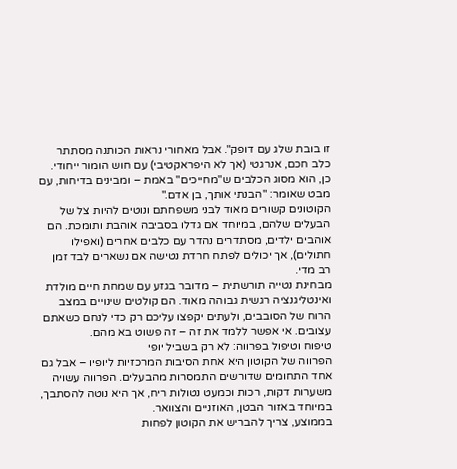זו בובת שלג עם דופק". אבל מאחורי נראות הכותנה מסתתר כלב חכם, אנרגטי (אך לא היפראקטיבי) עם חוש הומור ייחודי. כן, הוא מסוג הכלבים ש"מחייכים" באמת – ומבינים בדיחות, עם מבט שאומר: "הבנתי אותך, בן אדם."
הקוטונים קשורים מאוד לבני משפחתם ונוטים להיות צל של הבעלים שלהם, במיוחד אם גדלו בסביבה אוהבת ותומכת. הם אוהבים ילדים, מסתדרים נהדר עם כלבים אחרים (ואפילו חתולים), אך יכולים לפתח חרדת נטישה אם נשארים לבד זמן רב מדי.
מבחינת נטייה תורשתית – מדובר בגזע עם שמחת חיים מולדת ואינטליגנציה רגשית גבוהה מאוד. הם קולטים שינויים במצב הרוח של הסובבים, ולעתים יקפצו עליכם רק כדי לנחם כשאתם עצובים. אי אפשר ללמד את זה – זה פשוט בא מהם.
טיפוח וטיפול בפרווה: לא רק בשביל יופי
הפרווה של הקוטון היא אחת הסיבות המרכזיות ליופיו – אבל גם אחד התחומים שדורשים התמסרות מהבעלים. הפרווה עשויה משערות דקות, רכות וכמעט נטולות ריח, אך היא נוטה להסתבך, במיוחד באזור הבטן, האוזניים והצוואר.
בממוצע, צריך להבריש את הקוטון לפחות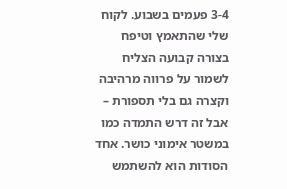3-4 פעמים בשבוע. לקוח שלי שהתאמץ וטיפח בצורה קבועה הצליח לשמור על פרווה מרהיבה וקצרה גם בלי תספורת – אבל זה דרש התמדה כמו במשטר אימוני כושר. אחד הסודות הוא להשתמש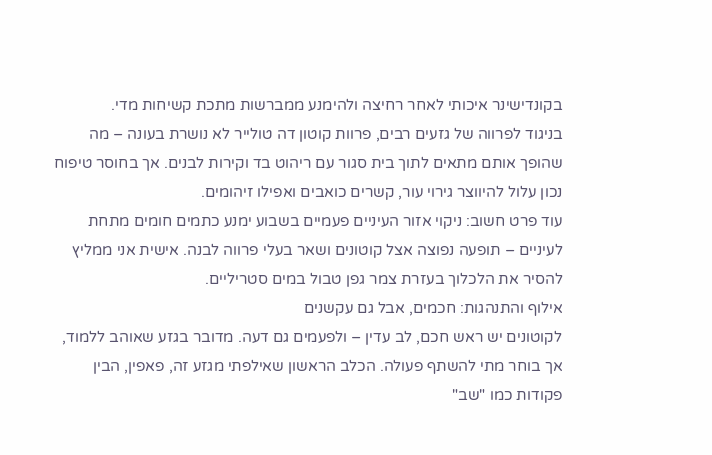בקונדישינר איכותי לאחר רחיצה ולהימנע ממברשות מתכת קשיחות מדי.
בניגוד לפרווה של גזעים רבים, פרוות קוטון דה טולייר לא נושרת בעונה – מה שהופך אותם מתאים לתוך בית סגור עם ריהוט בד וקירות לבנים. אך בחוסר טיפוח נכון עלול להיווצר גירוי עור, קשרים כואבים ואפילו זיהומים.
עוד פרט חשוב: ניקוי אזור העיניים פעמיים בשבוע ימנע כתמים חומים מתחת לעיניים – תופעה נפוצה אצל קוטונים ושאר בעלי פרווה לבנה. אישית אני ממליץ להסיר את הלכלוך בעזרת צמר גפן טבול במים סטריליים.
אילוף והתנהגות: חכמים, אבל גם עקשנים
לקוטונים יש ראש חכם, לב עדין – ולפעמים גם דעה. מדובר בגזע שאוהב ללמוד, אך בוחר מתי להשתף פעולה. הכלב הראשון שאילפתי מגזע זה, פאפין, הבין פקודות כמו "שב"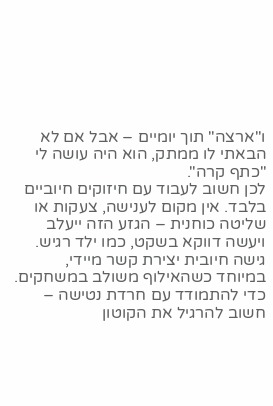ו"ארצה" תוך יומיים – אבל אם לא הבאתי לו ממתק, הוא היה עושה לי "כתף קרה".
לכן חשוב לעבוד עם חיזוקים חיוביים בלבד. אין מקום לענישה, צעקות או שליטה כוחנית – הגזע הזה ייעלב ויעשה דווקא בשקט, כמו ילד רגיש. גישה חיובית יצירת קשר מיידי, במיוחד כשהאילוף משולב במשחקים.
כדי להתמודד עם חרדת נטישה – חשוב להרגיל את הקוטון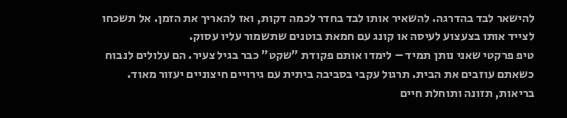להישאר לבד בהדרגה. להשאיר אותו לבד בחדר לכמה דקות, ואז להאריך את הזמן. אל תשכחו לצייד אותו בצעצוע לעיסה או קונג עם חמאת בוטנים שתשמור עליו עסוק.
טיפ פרקטי שאני נותן תמיד – לימדו אותם פקודת "שקט" כבר בגיל צעיר. הם עלולים לנבוח כשאתם עוזבים את הבית. תרגול עקבי בסביבה ביתית עם גירויים חיצוניים יעזור מאוד.
בריאות, תזונה ותוחלת חיים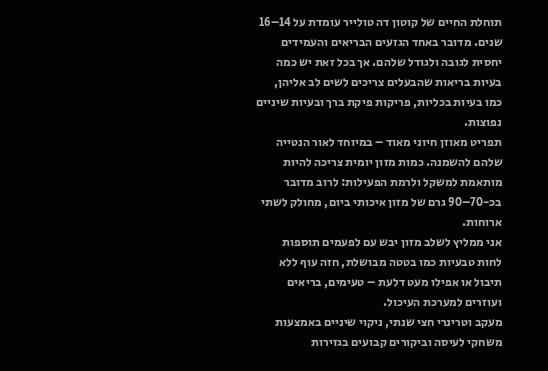תוחלת החיים של קוטון דה טולייר עומדת על 14–16 שנים. מדובר באחד הגזעים הבריאים והעמידים יחסית לגובה ולגודל שלהם. אך בכל זאת יש כמה בעיות בריאות שהבעלים צריכים לשים לב אליהן, כמו בעיות בכליות, פריקות פיקת ברך ובעיות שיניים נפוצות.
תפריט מאוזן חיוני מאוד – במיוחד לאור הנטייה שלהם להשמנה. כמות מזון יומית צריכה להיות מותאמת למשקל ולרמת הפעילות: לרוב מדובר בכ-70–90 גרם של מזון איכותי ביום, מחולק לשתי ארוחות.
אני ממליץ לשלב מזון יבש עם לפעמים תוספות לחות טבעיות כמו בטטה מבושלת, חזה עוף ללא תיבול או אפילו מעט דלעת – טעימים, בריאים ועוזרים למערכת העיכול.
מעקב וטרינרי חצי שנתי, ניקוי שיניים באמצעות משחקי לעיסה וביקורים קבועים בגזירות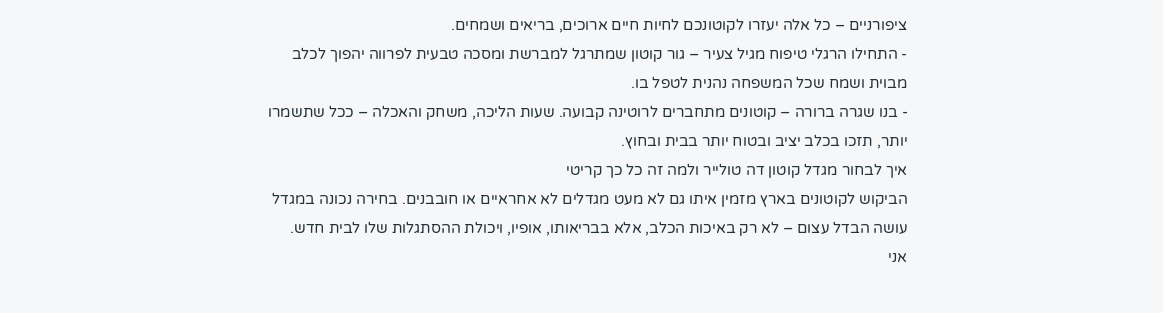ציפורניים – כל אלה יעזרו לקוטונכם לחיות חיים ארוכים, בריאים ושמחים.
- התחילו הרגלי טיפוח מגיל צעיר – גור קוטון שמתרגל למברשת ומסכה טבעית לפרווה יהפוך לכלב מבוית ושמח שכל המשפחה נהנית לטפל בו.
- בנו שגרה ברורה – קוטונים מתחברים לרוטינה קבועה. שעות הליכה, משחק והאכלה – ככל שתשמרו יותר, תזכו בכלב יציב ובטוח יותר בבית ובחוץ.
איך לבחור מגדל קוטון דה טולייר ולמה זה כל כך קריטי
הביקוש לקוטונים בארץ מזמין איתו גם לא מעט מגדלים לא אחראיים או חובבנים. בחירה נכונה במגדל עושה הבדל עצום – לא רק באיכות הכלב, אלא בבריאותו, אופיו, ויכולת ההסתגלות שלו לבית חדש.
אני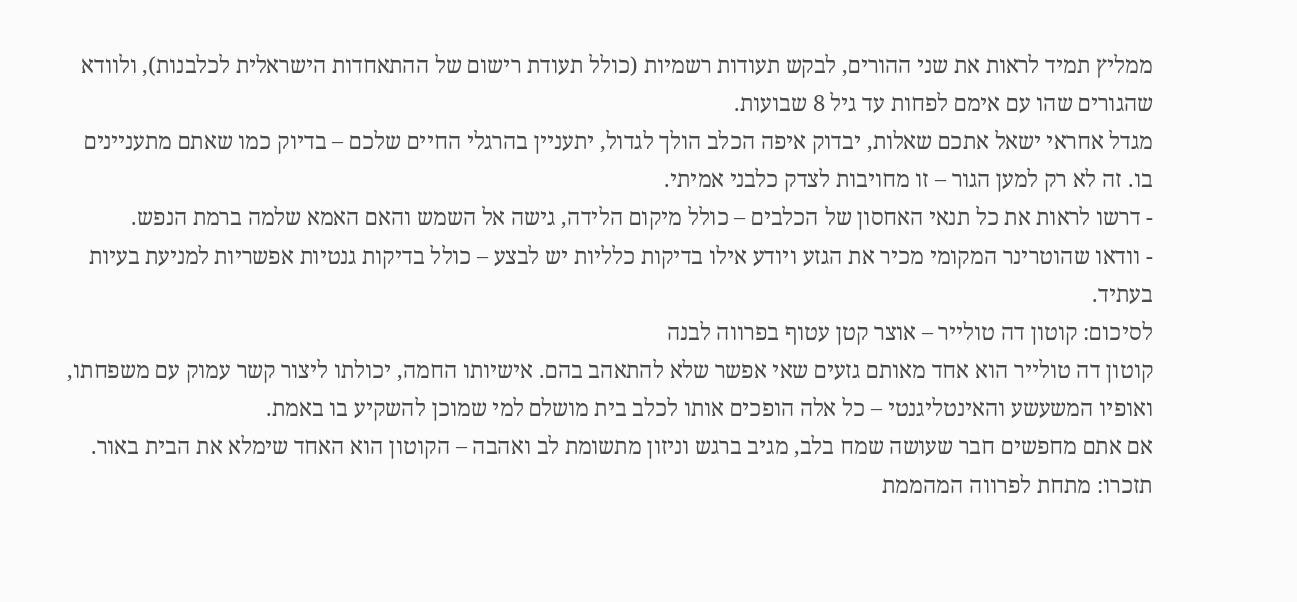ממליץ תמיד לראות את שני ההורים, לבקש תעודות רשמיות (כולל תעודת רישום של ההתאחדות הישראלית לכלבנות), ולוודא שהגורים שהו עם אימם לפחות עד גיל 8 שבועות.
מגדל אחראי ישאל אתכם שאלות, יבדוק איפה הכלב הולך לגדול, יתעניין בהרגלי החיים שלכם – בדיוק כמו שאתם מתעניינים בו. זה לא רק למען הגור – זו מחויבות לצדק כלבני אמיתי.
- דרשו לראות את כל תנאי האחסון של הכלבים – כולל מיקום הלידה, גישה אל השמש והאם האמא שלמה ברמת הנפש.
- וודאו שהוטרינר המקומי מכיר את הגזע ויודע אילו בדיקות כלליות יש לבצע – כולל בדיקות גנטיות אפשריות למניעת בעיות בעתיד.
לסיכום: קוטון דה טולייר – אוצר קטן עטוף בפרווה לבנה
קוטון דה טולייר הוא אחד מאותם גזעים שאי אפשר שלא להתאהב בהם. אישיותו החמה, יכולתו ליצור קשר עמוק עם משפחתו, ואופיו המשעשע והאינטליגנטי – כל אלה הופכים אותו לכלב בית מושלם למי שמוכן להשקיע בו באמת.
אם אתם מחפשים חבר שעושה שמח בלב, מגיב ברגש וניזון מתשומת לב ואהבה – הקוטון הוא האחד שימלא את הבית באור. תזכרו: מתחת לפרווה המהממת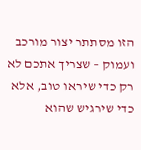הזו מסתתר יצור מורכב ועמוק – שצריך אתכם לא רק כדי שיראו טוב, אלא כדי שירגיש שהוא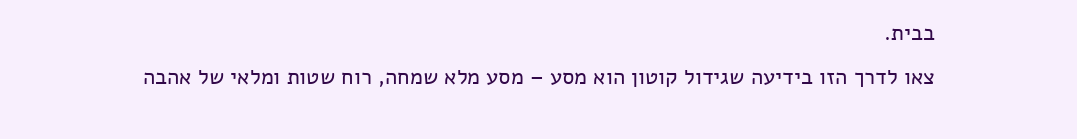בבית.
צאו לדרך הזו בידיעה שגידול קוטון הוא מסע – מסע מלא שמחה, רוח שטות ומלאי של אהבה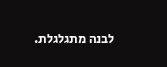לבנה מתגלגלת.